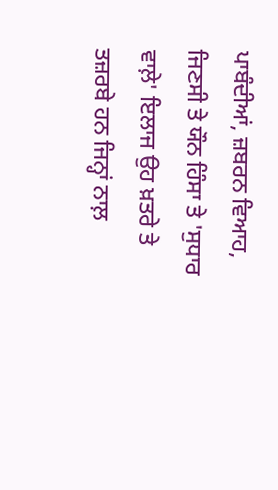ਪਾਬੰਦੀਆਂ, ਜ਼ਬਰਨ ਵਿਆਹ, ਜਿਣਸੀ ਤੇ ਯੌਨ ਹਿੰਸਾ ਤੇ 'ਸੁਧਾਰ ਵਾਲ਼ੇ' ਇਲਾਜ ਉਹ ਖ਼ਤਰੇ ਤੇ ਤਜ਼ਰਬੇ ਹਨ ਜਿਨ੍ਹਾਂ ਨਾਲ਼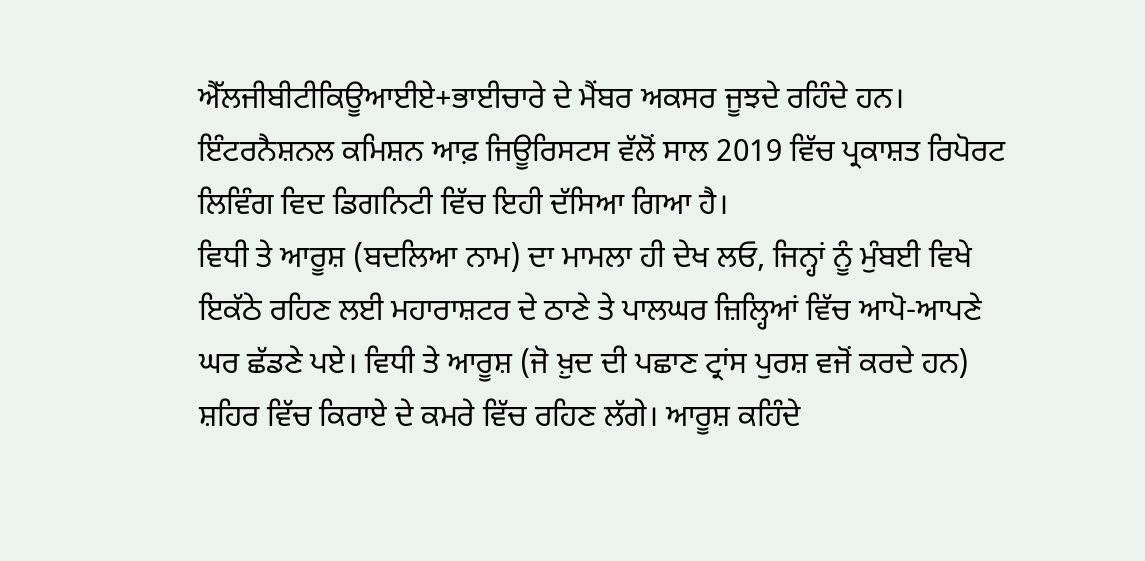ਐੱਲਜੀਬੀਟੀਕਿਊਆਈਏ+ਭਾਈਚਾਰੇ ਦੇ ਮੈਂਬਰ ਅਕਸਰ ਜੂਝਦੇ ਰਹਿੰਦੇ ਹਨ। ਇੰਟਰਨੈਸ਼ਨਲ ਕਮਿਸ਼ਨ ਆਫ਼ ਜਿਊਰਿਸਟਸ ਵੱਲੋਂ ਸਾਲ 2019 ਵਿੱਚ ਪ੍ਰਕਾਸ਼ਤ ਰਿਪੋਰਟ ਲਿਵਿੰਗ ਵਿਦ ਡਿਗਨਿਟੀ ਵਿੱਚ ਇਹੀ ਦੱਸਿਆ ਗਿਆ ਹੈ।
ਵਿਧੀ ਤੇ ਆਰੂਸ਼ (ਬਦਲਿਆ ਨਾਮ) ਦਾ ਮਾਮਲਾ ਹੀ ਦੇਖ ਲਓ, ਜਿਨ੍ਹਾਂ ਨੂੰ ਮੁੰਬਈ ਵਿਖੇ ਇਕੱਠੇ ਰਹਿਣ ਲਈ ਮਹਾਰਾਸ਼ਟਰ ਦੇ ਠਾਣੇ ਤੇ ਪਾਲਘਰ ਜ਼ਿਲ੍ਹਿਆਂ ਵਿੱਚ ਆਪੋ-ਆਪਣੇ ਘਰ ਛੱਡਣੇ ਪਏ। ਵਿਧੀ ਤੇ ਆਰੂਸ਼ (ਜੋ ਖ਼ੁਦ ਦੀ ਪਛਾਣ ਟ੍ਰਾਂਸ ਪੁਰਸ਼ ਵਜੋਂ ਕਰਦੇ ਹਨ) ਸ਼ਹਿਰ ਵਿੱਚ ਕਿਰਾਏ ਦੇ ਕਮਰੇ ਵਿੱਚ ਰਹਿਣ ਲੱਗੇ। ਆਰੂਸ਼ ਕਹਿੰਦੇ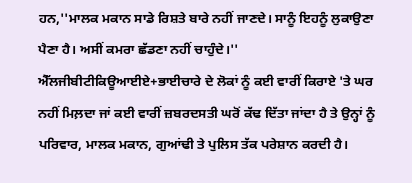ਹਨ,''ਮਾਲਕ ਮਕਾਨ ਸਾਡੇ ਰਿਸ਼ਤੇ ਬਾਰੇ ਨਹੀਂ ਜਾਣਦੇ। ਸਾਨੂੰ ਇਹਨੂੰ ਲੁਕਾਉਣਾ ਪੈਣਾ ਹੈ। ਅਸੀਂ ਕਮਰਾ ਛੱਡਣਾ ਨਹੀਂ ਚਾਹੁੰਦੇ।''
ਐੱਲਜੀਬੀਟੀਕਿਊਆਈਏ+ਭਾਈਚਾਰੇ ਦੇ ਲੋਕਾਂ ਨੂੰ ਕਈ ਵਾਰੀਂ ਕਿਰਾਏ 'ਤੇ ਘਰ ਨਹੀਂ ਮਿਲ਼ਦਾ ਜਾਂ ਕਈ ਵਾਰੀਂ ਜ਼ਬਰਦਸਤੀ ਘਰੋਂ ਕੱਢ ਦਿੱਤਾ ਜਾਂਦਾ ਹੈ ਤੇ ਉਨ੍ਹਾਂ ਨੂੰ ਪਰਿਵਾਰ, ਮਾਲਕ ਮਕਾਨ, ਗੁਆਂਢੀ ਤੇ ਪੁਲਿਸ ਤੱਕ ਪਰੇਸ਼ਾਨ ਕਰਦੀ ਹੈ।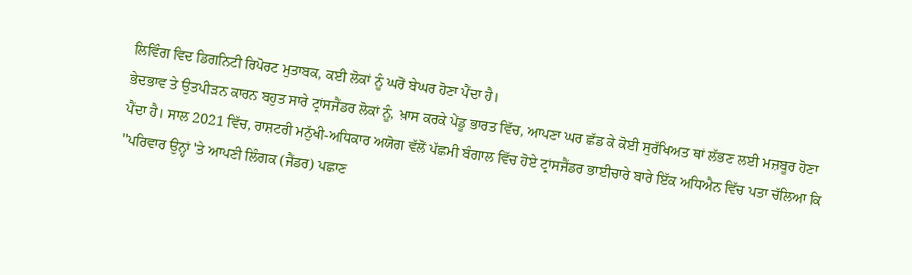ਲਿਵਿੰਗ ਵਿਦ ਡਿਗਨਿਟੀ ਰਿਪੋਰਟ ਮੁਤਾਬਕ, ਕਈ ਲੋਕਾਂ ਨੂੰ ਘਰੋਂ ਬੇਘਰ ਹੋਣਾ ਪੈਂਦਾ ਹੈ।
ਭੇਦਭਾਵ ਤੇ ਉਤਪੀੜਨ ਕਾਰਨ ਬਹੁਤ ਸਾਰੇ ਟ੍ਰਾਂਸਜੈਂਡਰ ਲੋਕਾਂ ਨੂੰ, ਖ਼ਾਸ ਕਰਕੇ ਪੇਂਡੂ ਭਾਰਤ ਵਿੱਚ, ਆਪਣਾ ਘਰ ਛੱਡ ਕੇ ਕੋਈ ਸੁਰੱਖਿਅਤ ਥਾਂ ਲੱਭਣ ਲਈ ਮਜ਼ਬੂਰ ਹੋਣਾ ਪੈਂਦਾ ਹੈ। ਸਾਲ 2021 ਵਿੱਚ, ਰਾਸ਼ਟਰੀ ਮਨੁੱਖੀ-ਅਧਿਕਾਰ ਅਯੋਗ ਵੱਲੋਂ ਪੱਛਮੀ ਬੰਗਾਲ ਵਿੱਚ ਹੋਏ ਟ੍ਰਾਂਸਜੈਂਡਰ ਭਾਈਚਾਰੇ ਬਾਰੇ ਇੱਕ ਅਧਿਐਨ ਵਿੱਚ ਪਤਾ ਚੱਲਿਆ ਕਿ ''ਪਰਿਵਾਰ ਉਨ੍ਹਾਂ 'ਤੇ ਆਪਣੀ ਲਿੰਗਕ (ਜੈਂਡਰ) ਪਛਾਣ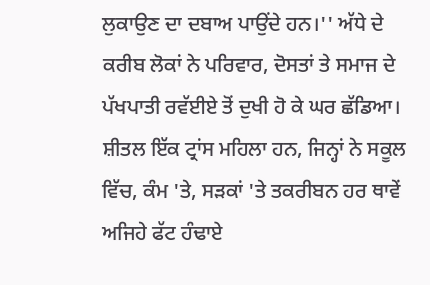ਲੁਕਾਉਣ ਦਾ ਦਬਾਅ ਪਾਉਂਦੇ ਹਨ।'' ਅੱਧੇ ਦੇ ਕਰੀਬ ਲੋਕਾਂ ਨੇ ਪਰਿਵਾਰ, ਦੋਸਤਾਂ ਤੇ ਸਮਾਜ ਦੇ ਪੱਖਪਾਤੀ ਰਵੱਈਏ ਤੋਂ ਦੁਖੀ ਹੋ ਕੇ ਘਰ ਛੱਡਿਆ।
ਸ਼ੀਤਲ ਇੱਕ ਟ੍ਰਾਂਸ ਮਹਿਲਾ ਹਨ, ਜਿਨ੍ਹਾਂ ਨੇ ਸਕੂਲ ਵਿੱਚ, ਕੰਮ 'ਤੇ, ਸੜਕਾਂ 'ਤੇ ਤਕਰੀਬਨ ਹਰ ਥਾਵੇਂ ਅਜਿਹੇ ਫੱਟ ਹੰਢਾਏ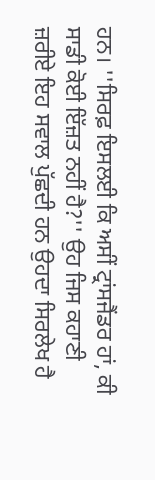ਹਨ। ''ਸਿਰਫ਼ ਇਸਲਈ ਕਿ ਅਸੀਂ ਟ੍ਰਾਂਸਜੈਂਡਰ ਹਾਂ, ਕੀ ਸਾਡੀ ਕੋਈ ਇੱਜ਼ਤ ਨਹੀਂ ਹੈ?'' ਉਹ ਜਿਸ ਕਹਾਣੀ ਜ਼ਰੀਏ ਇਹ ਸਵਾਲ ਪੁੱਛਦੀ ਹਨ ਉਹਦਾ ਸਿਰਲੇਖ ਹੈ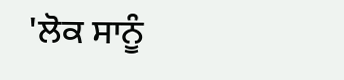'ਲੋਕ ਸਾਨੂੰ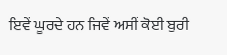ਇਵੇਂ ਘੂਰਦੇ ਹਨ ਜਿਵੇਂ ਅਸੀਂ ਕੋਈ ਬੁਰੀ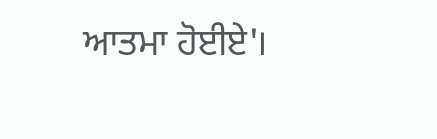ਆਤਮਾ ਹੋਈਏ'।